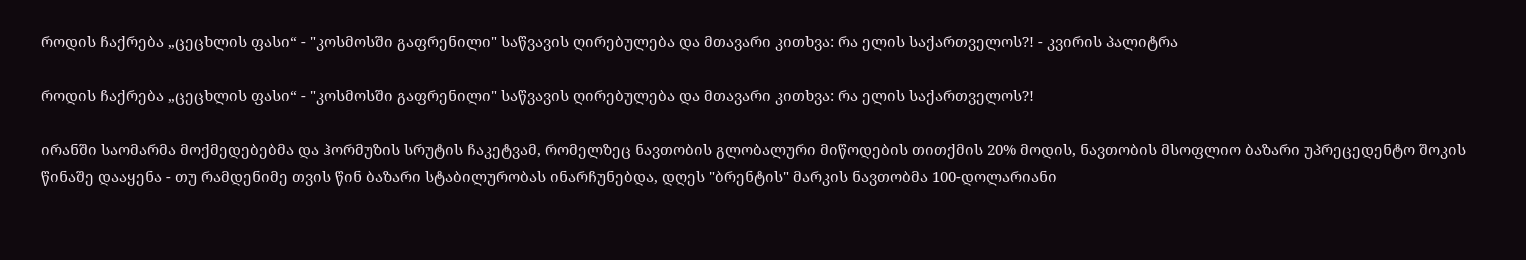როდის ჩაქრება „ცეცხლის ფასი“ - "კოსმოსში გაფრენილი" საწვავის ღირებულება და მთავარი კითხვა: რა ელის საქართველოს?! - კვირის პალიტრა

როდის ჩაქრება „ცეცხლის ფასი“ - "კოსმოსში გაფრენილი" საწვავის ღირებულება და მთავარი კითხვა: რა ელის საქართველოს?!

ირანში საომარმა მოქმედებებმა და ჰორმუზის სრუტის ჩაკეტვამ, რომელზეც ნავთობის გლობალური მიწოდების თითქმის 20% მოდის, ნავთობის მსოფლიო ბაზარი უპრეცედენტო შოკის წინაშე დააყენა - თუ რამდენიმე თვის წინ ბაზარი სტაბილურობას ინარჩუნებდა, დღეს "ბრენტის" მარკის ნავთობმა 100-დოლარიანი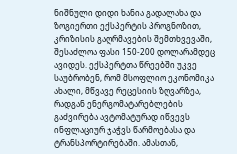ნიშნული დიდი ხანია გადალახა და ზოგიერთი ექსპერტის პროგნოზით, კრიზისის გაღრმავების შემთხვევაში, შესაძლოა ფასი 150-200 დოლარამდეც ავიდეს. ექსპერტთა წრეებში უკვე საუბრობენ, რომ მსოფლიო ეკონომიკა ახალი, მწვავე რეცესიის ზღვარზეა, რადგან ენერგომატარებლების გაძვირება ავტომატურად იწვევს ინფლაციურ ჯაჭვს წარმოებასა და ტრანსპორტირებაში. ამასთან,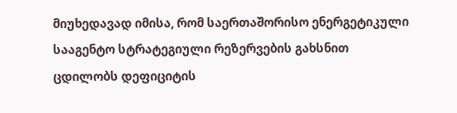მიუხედავად იმისა, რომ საერთაშორისო ენერგეტიკული სააგენტო სტრატეგიული რეზერვების გახსნით ცდილობს დეფიციტის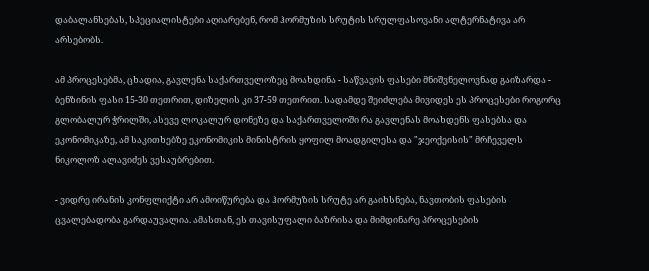დაბალანსებას, სპეციალისტები აღიარებენ, რომ ჰორმუზის სრუტის სრულფასოვანი ალტერნატივა არ არსებობს.

ამ პროცესებმა, ცხადია, გავლენა საქართველოზეც მოახდინა - საწვავის ფასები მნიშვნელოვნად გაიზარდა - ბენზინის ფასი 15-30 თეთრით, დიზელის კი 37-59 თეთრით. სადამდე შეიძლება მივიდეს ეს პროცესები როგორც გლობალურ ჭრილში, ასევე ლოკალურ დონეზე და საქართველოში რა გავლენას მოახდენს ფასებსა და ეკონომიკაზე, ამ საკითხებზე ეკონომიკის მინისტრის ყოფილ მოადგილესა და "ჯეოქეისის" მრჩეველს ნიკოლოზ ალავიძეს ვესაუბრებით.

- ვიდრე ირანის კონფლიქტი არ ამოიწურება და ჰორმუზის სრუტე არ გაიხსნება, ნავთობის ფასების ცვალებადობა გარდაუვალია. ამასთან, ეს თავისუფალი ბაზრისა და მიმდინარე პროცესების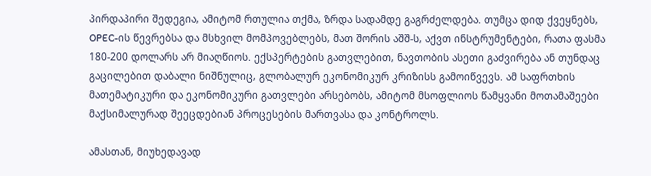პირდაპირი შედეგია, ამიტომ რთულია თქმა, ზრდა სადამდე გაგრძელდება. თუმცა დიდ ქვეყნებს, OPEC-ის წევრებსა და მსხვილ მომპოვებლებს, მათ შორის აშშ-ს, აქვთ ინსტრუმენტები, რათა ფასმა 180-200 დოლარს არ მიაღწიოს. ექსპერტების გათვლებით, ნავთობის ასეთი გაძვირება ან თუნდაც გაცილებით დაბალი ნიშნულიც, გლობალურ ეკონომიკურ კრიზისს გამოიწვევს. ამ საფრთხის მათემატიკური და ეკონომიკური გათვლები არსებობს, ამიტომ მსოფლიოს წამყვანი მოთამაშეები მაქსიმალურად შეეცდებიან პროცესების მართვასა და კონტროლს.

ამასთან, მიუხედავად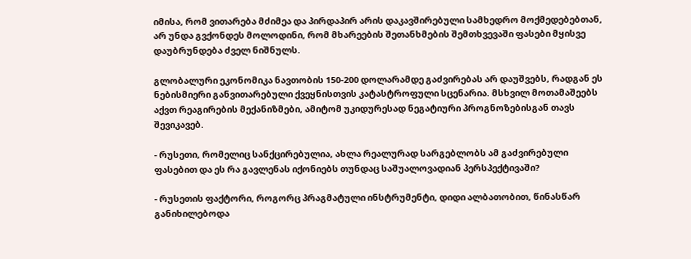იმისა, რომ ვითარება მძიმეა და პირდაპირ არის დაკავშირებული სამხედრო მოქმედებებთან, არ უნდა გვქონდეს მოლოდინი, რომ მხარეების შეთანხმების შემთხვევაში ფასები მყისვე დაუბრუნდება ძველ ნიშნულს.

გლობალური ეკონომიკა ნავთობის 150-200 დოლარამდე გაძვირებას არ დაუშვებს, რადგან ეს ნებისმიერი განვითარებული ქვეყნისთვის კატასტროფული სცენარია. მსხვილ მოთამაშეებს აქვთ რეაგირების მექანიზმები, ამიტომ უკიდურესად ნეგატიური პროგნოზებისგან თავს შევიკავებ.

- რუსეთი, რომელიც სანქცირებულია, ახლა რეალურად სარგებლობს ამ გაძვირებული ფასებით და ეს რა გავლენას იქონიებს თუნდაც საშუალოვადიან პერსპექტივაში?

- რუსეთის ფაქტორი, როგორც პრაგმატული ინსტრუმენტი, დიდი ალბათობით, წინასწარ განიხილებოდა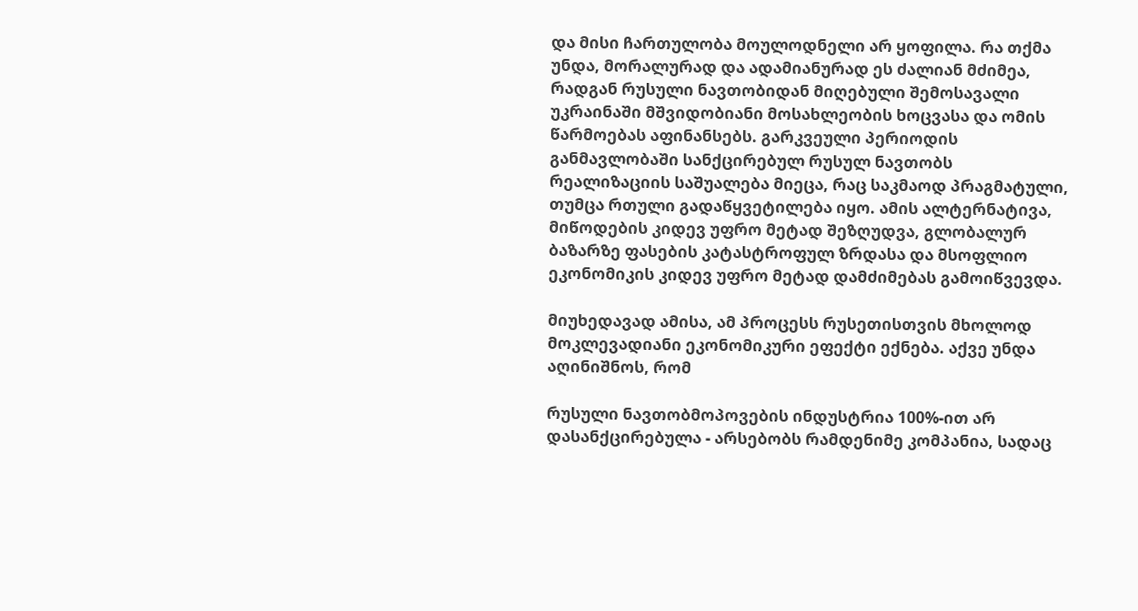და მისი ჩართულობა მოულოდნელი არ ყოფილა. რა თქმა უნდა, მორალურად და ადამიანურად ეს ძალიან მძიმეა, რადგან რუსული ნავთობიდან მიღებული შემოსავალი უკრაინაში მშვიდობიანი მოსახლეობის ხოცვასა და ომის წარმოებას აფინანსებს. გარკვეული პერიოდის განმავლობაში სანქცირებულ რუსულ ნავთობს რეალიზაციის საშუალება მიეცა, რაც საკმაოდ პრაგმატული, თუმცა რთული გადაწყვეტილება იყო. ამის ალტერნატივა, მიწოდების კიდევ უფრო მეტად შეზღუდვა, გლობალურ ბაზარზე ფასების კატასტროფულ ზრდასა და მსოფლიო ეკონომიკის კიდევ უფრო მეტად დამძიმებას გამოიწვევდა.

მიუხედავად ამისა, ამ პროცესს რუსეთისთვის მხოლოდ მოკლევადიანი ეკონომიკური ეფექტი ექნება. აქვე უნდა აღინიშნოს, რომ

რუსული ნავთობმოპოვების ინდუსტრია 100%-ით არ დასანქცირებულა - არსებობს რამდენიმე კომპანია, სადაც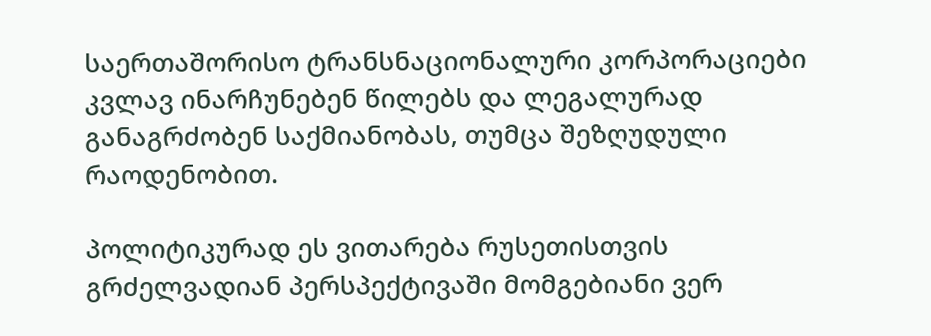საერთაშორისო ტრანსნაციონალური კორპორაციები კვლავ ინარჩუნებენ წილებს და ლეგალურად განაგრძობენ საქმიანობას, თუმცა შეზღუდული რაოდენობით.

პოლიტიკურად ეს ვითარება რუსეთისთვის გრძელვადიან პერსპექტივაში მომგებიანი ვერ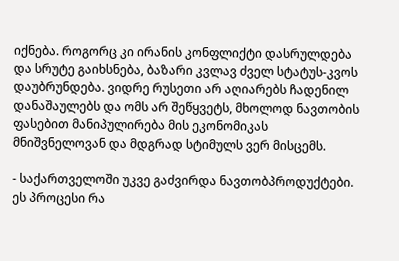იქნება. როგორც კი ირანის კონფლიქტი დასრულდება და სრუტე გაიხსნება, ბაზარი კვლავ ძველ სტატუს-კვოს დაუბრუნდება. ვიდრე რუსეთი არ აღიარებს ჩადენილ დანაშაულებს და ომს არ შეწყვეტს, მხოლოდ ნავთობის ფასებით მანიპულირება მის ეკონომიკას მნიშვნელოვან და მდგრად სტიმულს ვერ მისცემს.

- საქართველოში უკვე გაძვირდა ნავთობპროდუქტები. ეს პროცესი რა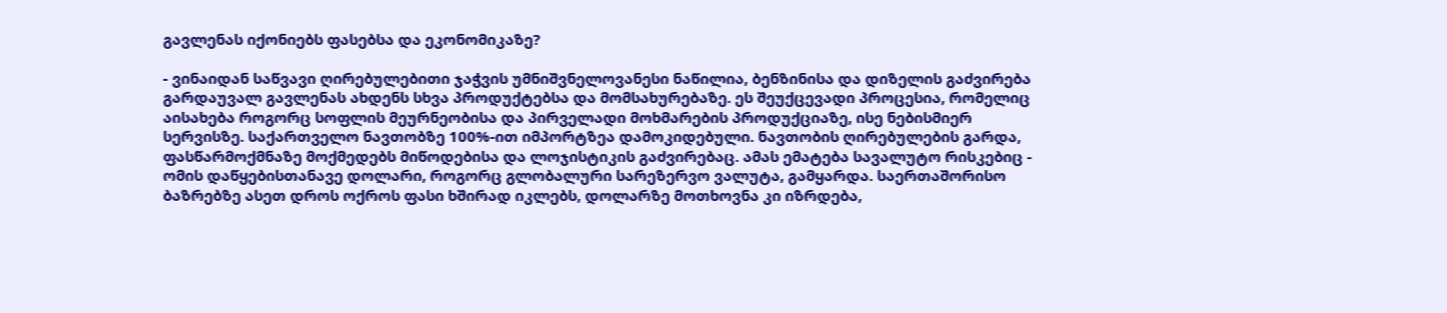გავლენას იქონიებს ფასებსა და ეკონომიკაზე?

- ვინაიდან საწვავი ღირებულებითი ჯაჭვის უმნიშვნელოვანესი ნაწილია, ბენზინისა და დიზელის გაძვირება გარდაუვალ გავლენას ახდენს სხვა პროდუქტებსა და მომსახურებაზე. ეს შეუქცევადი პროცესია, რომელიც აისახება როგორც სოფლის მეურნეობისა და პირველადი მოხმარების პროდუქციაზე, ისე ნებისმიერ სერვისზე. საქართველო ნავთობზე 100%-ით იმპორტზეა დამოკიდებული. ნავთობის ღირებულების გარდა, ფასწარმოქმნაზე მოქმედებს მიწოდებისა და ლოჯისტიკის გაძვირებაც. ამას ემატება სავალუტო რისკებიც - ომის დაწყებისთანავე დოლარი, როგორც გლობალური სარეზერვო ვალუტა, გამყარდა. საერთაშორისო ბაზრებზე ასეთ დროს ოქროს ფასი ხშირად იკლებს, დოლარზე მოთხოვნა კი იზრდება,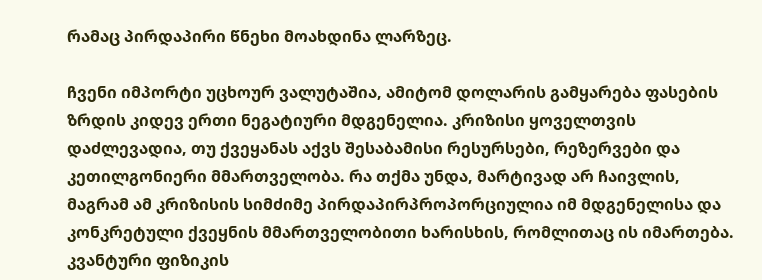რამაც პირდაპირი წნეხი მოახდინა ლარზეც.

ჩვენი იმპორტი უცხოურ ვალუტაშია, ამიტომ დოლარის გამყარება ფასების ზრდის კიდევ ერთი ნეგატიური მდგენელია. კრიზისი ყოველთვის დაძლევადია, თუ ქვეყანას აქვს შესაბამისი რესურსები, რეზერვები და კეთილგონიერი მმართველობა. რა თქმა უნდა, მარტივად არ ჩაივლის, მაგრამ ამ კრიზისის სიმძიმე პირდაპირპროპორციულია იმ მდგენელისა და კონკრეტული ქვეყნის მმართველობითი ხარისხის, რომლითაც ის იმართება. კვანტური ფიზიკის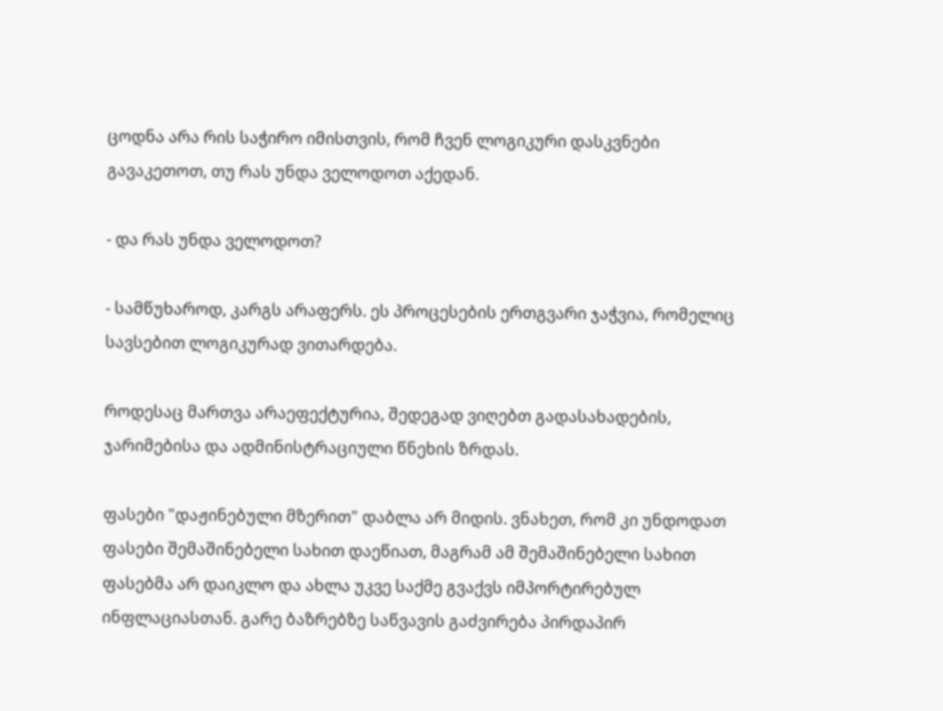ცოდნა არა რის საჭირო იმისთვის, რომ ჩვენ ლოგიკური დასკვნები გავაკეთოთ, თუ რას უნდა ველოდოთ აქედან.

- და რას უნდა ველოდოთ?

- სამწუხაროდ, კარგს არაფერს. ეს პროცესების ერთგვარი ჯაჭვია, რომელიც სავსებით ლოგიკურად ვითარდება.

როდესაც მართვა არაეფექტურია, შედეგად ვიღებთ გადასახადების, ჯარიმებისა და ადმინისტრაციული წნეხის ზრდას.

ფასები "დაჟინებული მზერით" დაბლა არ მიდის. ვნახეთ, რომ კი უნდოდათ ფასები შემაშინებელი სახით დაეწიათ, მაგრამ ამ შემაშინებელი სახით ფასებმა არ დაიკლო და ახლა უკვე საქმე გვაქვს იმპორტირებულ ინფლაციასთან. გარე ბაზრებზე საწვავის გაძვირება პირდაპირ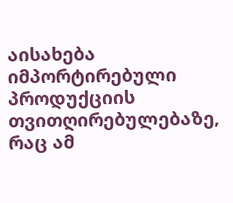აისახება იმპორტირებული პროდუქციის თვითღირებულებაზე, რაც ამ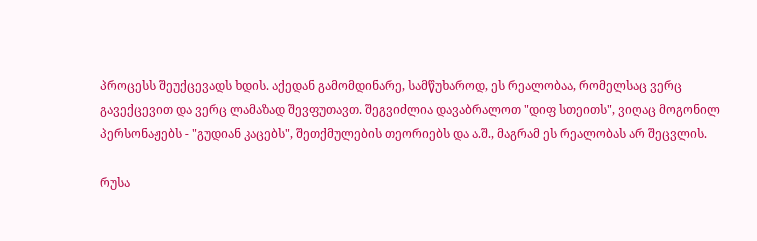პროცესს შეუქცევადს ხდის. აქედან გამომდინარე, სამწუხაროდ, ეს რეალობაა, რომელსაც ვერც გავექცევით და ვერც ლამაზად შევფუთავთ. შეგვიძლია დავაბრალოთ "დიფ სთეითს", ვიღაც მოგონილ პერსონაჟებს - "გუდიან კაცებს", შეთქმულების თეორიებს და ა.შ., მაგრამ ეს რეალობას არ შეცვლის.

რუსა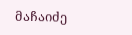მაჩაიძე